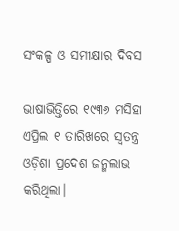ସଂକଳ୍ପ ଓ ସମୀକ୍ଷାର ଦିବସ

ଭାଷାଭିତ୍ତିରେ ୧୯୩୬ ମସିହା ଏପ୍ରିଲ ୧ ତାରିଖରେ ସ୍ବତନ୍ତ୍ର ଓଡ଼ିଶା ପ୍ରଦେଶ ଜନ୍ମଲାଭ କରିଥିଲା।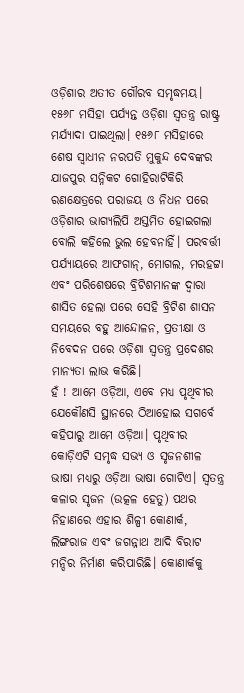ଓଡ଼ିଶାର ଅତୀତ ଗୌରବ ସମୃଦ୍ଧମୟ। ୧୫୬୮ ମସିହା ପର୍ଯ୍ୟନ୍ତ ଓଡ଼ିଶା ସ୍ବତନ୍ତ୍ର ରାଷ୍ଟ୍ର ମର୍ଯ୍ୟାଦା ପାଇଥିଲା। ୧୫୬୮ ମସିହାରେ ଶେଷ ସ୍ବାଧୀନ ନରପତି ମୁକୁନ୍ଦ ଦେବଙ୍କର ଯାଜପୁର ସନ୍ନିକଟ ଗୋହିରାଟିକିରି ରଣକ୍ଷେତ୍ରରେ ପରାଜୟ ଓ ନିଧନ ପରେ ଓଡ଼ିଶାର ଭାଗ୍ୟଲିପି ଅସ୍ତମିତ ହୋଇଗଲା ବୋଲି କହିଲେ ଭୁଲ ହେବନାହିଁ। ପରବର୍ତ୍ତୀ ପର୍ଯ୍ୟାୟରେ ଆଫଗାନ୍‌, ମୋଗଲ, ମରହଟ୍ଟା ଏବଂ ପରିଶେଷରେ ବ୍ରିଟିଶମାନଙ୍କ ଦ୍ୱାରା ଶାସିତ ହେଲା ପରେ ସେହି ବ୍ରିଟିଶ ଶାସନ ସମୟରେ ବହୁ ଆନ୍ଦୋଳନ, ପ୍ରତୀକ୍ଷା ଓ ନିବେଦନ ପରେ ଓଡ଼ିଶା ସ୍ବତନ୍ତ୍ର ପ୍ରଦେଶର ମାନ୍ୟତା ଲାଭ କରିଛି।
ହଁ ! ଆମେ ଓଡ଼ିଆ, ଏବେ ମଧ୍ୟ ପୃଥିବୀର ଯେକୌଣସି ସ୍ଥାନରେ ଠିଆହୋଇ ସଗର୍ବେ କହିପାରୁ ଆମେ ଓଡ଼ିଆ। ପୃଥିବୀର କୋଡ଼ିଏଟି ସମୃଦ୍ଧ ସଭ୍ୟ ଓ ସୃଜନଶୀଳ ଭାଷା ମଧ୍ୟରୁ ଓଡ଼ିଆ ଭାଷା ଗୋଟିଏ। ସ୍ବତନ୍ତ୍ର କଳାର ସୃଜନ (ଉତ୍କଳ ହେତୁ) ପଥର ନିହାଣରେ ଏହାର ଶିଳ୍ପୀ କୋଣାର୍କ, ଲିଙ୍ଗରାଜ ଏବଂ ଜଗନ୍ନାଥ ଆଦି ବିରାଟ ମନ୍ଦିର ନିର୍ମାଣ କରିପାରିଛି। କୋଣାର୍କକୁ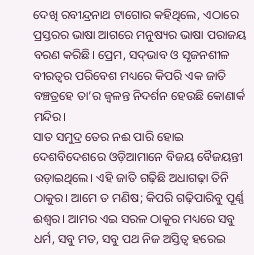ଦେଖି ରବୀନ୍ଦ୍ରନାଥ ଟାଗୋର କହିଥିଲେ, ଏଠାରେ ପ୍ରସ୍ତରର ଭାଷା ଆଗରେ ମନୁଷ୍ୟର ଭାଷା ପରାଜୟ ବରଣ କରିଛି। ପ୍ରେମ, ସଦ୍‌ଭାବ ଓ ସୃଜନଶୀଳ ବୀରତ୍ୱର ପରିବେଶ ମଧ୍ୟରେ କିପରି ଏକ ଜାତି ବଞ୍ଚତ୍ରହେ ତା’ର ଜ୍ୱଳନ୍ତ ନିଦର୍ଶନ ହେଉଛି କୋଣାର୍କ ମନ୍ଦିର।
ସାତ ସମୁଦ୍ର ତେର ନଈ ପାରି ହୋଇ ଦେଶବିଦେଶରେ ଓଡ଼ିଆମାନେ ବିଜୟ ବୈଜୟନ୍ତୀ ଉଡ଼ାଇଥିଲେ। ଏହି ଜାତି ଗଢ଼ିଛି ଅଧାଗଢ଼ା ତିନି ଠାକୁର। ଆମେ ତ ମଣିଷ; କିପରି ଗଢ଼ିପାରିବୁ ପୂର୍ଣ୍ଣ ଈଶ୍ୱର। ଆମର ଏଇ ସରଳ ଠାକୁର ମଧ୍ୟରେ ସବୁ ଧର୍ମ, ସବୁ ମତ, ସବୁ ପଥ ନିଜ ଅସ୍ତିତ୍ୱ ହରେଇ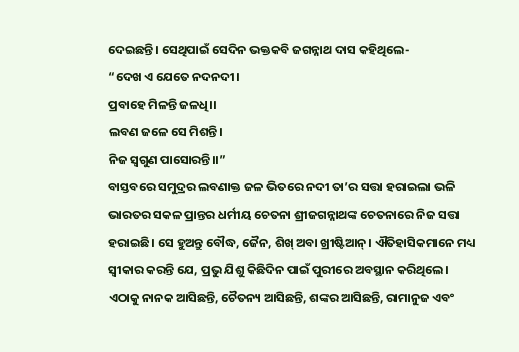ଦେଇଛନ୍ତି। ସେଥିପାଇଁ ସେଦିନ ଭକ୍ତକବି ଜଗନ୍ନାଥ ଦାସ କହିଥିଲେ-
“ଦେଖ ଏ ଯେତେ ନଦନଦୀ।
ପ୍ରବାହେ ମିଳନ୍ତି ଜଳଧି।।
ଲବଣ ଜଳେ ସେ ମିଶନ୍ତି।
ନିଜ ସ୍ବଗୁଣ ପାସୋରନ୍ତି।।”
ବାସ୍ତବରେ ସମୁଦ୍ରର ଲବଣାକ୍ତ ଜଳ ଭିତରେ ନଦୀ ତା’ର ସତ୍ତା ହରାଇଲା ଭଳି ଭାରତର ସକଳ ପ୍ରାନ୍ତର ଧର୍ମୀୟ ଚେତନା ଶ୍ରୀଜଗନ୍ନାଥଙ୍କ ଚେତନାରେ ନିଜ ସତ୍ତା ହରାଇଛି। ସେ ହୁଅନ୍ତୁ ବୌଦ୍ଧ, ଜୈନ, ଶିଖ୍‌ ଅବା ଖ୍ରୀଷ୍ଟିଆନ୍‌। ଐତିହାସିକମାନେ ମଧ୍ୟ ସ୍ବୀକାର କରନ୍ତି ଯେ, ପ୍ରଭୁ ଯିଶୁ କିଛିଦିନ ପାଇଁ ପୁରୀରେ ଅବସ୍ଥାନ କରିଥିଲେ। ଏଠାକୁ ନାନକ ଆସିଛନ୍ତି, ଚୈତନ୍ୟ ଆସିଛନ୍ତି, ଶଙ୍କର ଆସିଛନ୍ତି, ରାମାନୁଜ ଏବଂ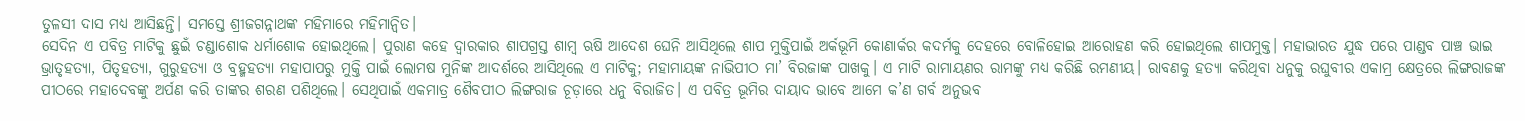ତୁଳସୀ ଦାସ ମଧ୍ୟ ଆସିଛନ୍ତି। ସମସ୍ତେ ଶ୍ରୀଜଗନ୍ନାଥଙ୍କ ମହିମାରେ ମହିମାନ୍ବିତ।
ସେଦିନ ଏ ପବିତ୍ର ମାଟିକୁ ଛୁଇଁ ଚଣ୍ଡାଶୋକ ଧର୍ମାଶୋକ ହୋଇଥିଲେ। ପୁରାଣ କହେ ଦ୍ୱାରକାର ଶାପଗ୍ରସ୍ତ ଶାମ୍ବ ଋଷି ଆଦେଶ ଘେନି ଆସିଥିଲେ ଶାପ ମୁକ୍ତିପାଇଁ ଅର୍କଭୂମି କୋଣାର୍କର କଦର୍ମକୁ ଦେହରେ ବୋଳିହୋଇ ଆରୋହଣ କରି ହୋଇଥିଲେ ଶାପମୁକ୍ତ। ମହାଭାରତ ଯୁଦ୍ଧ ପରେ ପାଣ୍ଡବ ପାଞ୍ଚ ଭାଇ ଭ୍ରାତୃହତ୍ୟା, ପିତୃହତ୍ୟା, ଗୁରୁହତ୍ୟା ଓ ବ୍ରହ୍ମହତ୍ୟା ମହାପାପରୁ ମୁକ୍ତି ପାଇଁ ଲୋମଷ ମୁନିଙ୍କ ଆଦର୍ଶରେ ଆସିଥିଲେ ଏ ମାଟିକୁ; ମହାମାୟଙ୍କ ନାଭିପୀଠ ମା’ ବିରଜାଙ୍କ ପାଖକୁ। ଏ ମାଟି ରାମାୟଣର ରାମଙ୍କୁ ମଧ୍ୟ କରିଛି ରମଣୀୟ। ରାବଣକୁ ହତ୍ୟା କରିଥିବା ଧନୁକୁ ରଘୁବୀର ଏକାମ୍ର କ୍ଷେତ୍ରରେ ଲିଙ୍ଗରାଜଙ୍କ ପୀଠରେ ମହାଦେବଙ୍କୁ ଅର୍ପଣ କରି ତାଙ୍କର ଶରଣ ପଶିଥିଲେ। ସେଥିପାଇଁ ଏକମାତ୍ର ଶୈବପୀଠ ଲିଙ୍ଗରାଜ ଚୂଡ଼ାରେ ଧନୁ ବିରାଜିତ। ଏ ପବିତ୍ର ଭୂମିର ଦାୟାଦ ଭାବେ ଆମେ କ’ଣ ଗର୍ବ ଅନୁଭବ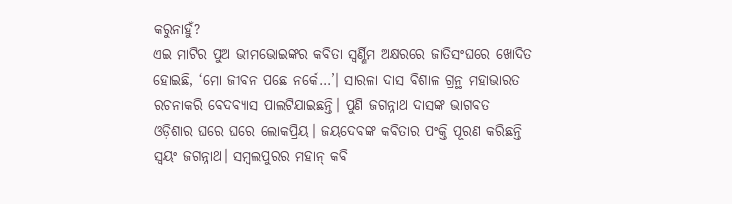କରୁନାହୁଁ?
ଏଇ ମାଟିର ପୁଅ ଭୀମଭୋଇଙ୍କର କବିତା ସ୍ବର୍ଣ୍ଣିମ ଅକ୍ଷରରେ ଜାତିସଂଘରେ ଖୋଦିତ ହୋଇଛି, ‘ମୋ ଜୀବନ ପଛେ ନର୍କେ…’। ସାରଳା ଦାସ ବିଶାଳ ଗ୍ରନ୍ଥ ମହାଭାରତ ରଚନାକରି ବେଦବ୍ୟାସ ପାଲଟିଯାଇଛନ୍ତି। ପୁଣି ଜଗନ୍ନାଥ ଦାସଙ୍କ ଭାଗବତ ଓଡ଼ିଶାର ଘରେ ଘରେ ଲୋକପ୍ରିୟ। ଜୟଦେବଙ୍କ କବିତାର ପଂକ୍ତି ପୂରଣ କରିଛନ୍ତି ସ୍ବୟଂ ଜଗନ୍ନାଥ। ସମ୍ବଲପୁରର ମହାନ୍‌ କବି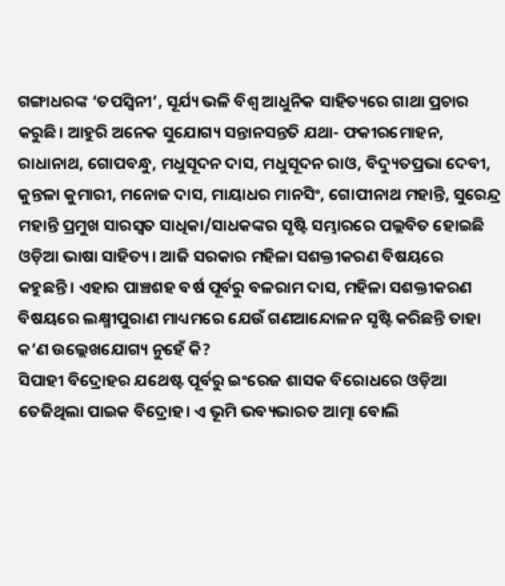ଗଙ୍ଗାଧରଙ୍କ ‘ତପସ୍ବିନୀ’, ସୂର୍ଯ୍ୟ ଭଳି ବିଶ୍ୱ ଆଧୁନିକ ସାହିତ୍ୟରେ ଗାଥା ପ୍ରଚାର କରୁଛି। ଆହୁରି ଅନେକ ସୁଯୋଗ୍ୟ ସନ୍ତାନସନ୍ତତି ଯଥା- ଫକୀରମୋହନ, ରାଧାନାଥ, ଗୋପବନ୍ଧୁ, ମଧୁସୂଦନ ଦାସ, ମଧୁସୂଦନ ରାଓ, ବିଦ୍ୟୁତପ୍ରଭା ଦେବୀ, କୁନ୍ତଳା କୁମାରୀ, ମନୋଜ ଦାସ, ମାୟାଧର ମାନସିଂ, ଗୋପୀନାଥ ମହାନ୍ତି, ସୁରେନ୍ଦ୍ର ମହାନ୍ତି ପ୍ରମୁଖ ସାରସ୍ବତ ସାଧିକା/ସାଧକଙ୍କର ସୃଷ୍ଟି ସମ୍ଭାରରେ ପଲ୍ଲବିତ ହୋଇଛି ଓଡ଼ିଆ ଭାଷା ସାହିତ୍ୟ। ଆଜି ସରକାର ମହିଳା ସଶକ୍ତୀକରଣ ବିଷୟରେ କହୁଛନ୍ତି। ଏହାର ପାଞ୍ଚଶହ ବର୍ଷ ପୂର୍ବରୁ ବଳରାମ ଦାସ, ମହିଳା ସଶକ୍ତୀକରଣ ବିଷୟରେ ଲକ୍ଷ୍ମୀପୁରାଣ ମାଧ୍ୟମରେ ଯେଉଁ ଗଣଆନ୍ଦୋଳନ ସୃଷ୍ଟି କରିଛନ୍ତି ତାହା କ’ଣ ଉଲ୍ଲେଖଯୋଗ୍ୟ ନୁହେଁ କି?
ସିପାହୀ ବିଦ୍ରୋହର ଯଥେଷ୍ଟ ପୂର୍ବରୁ ଇଂରେଜ ଶାସକ ବିରୋଧରେ ଓଡ଼ିଆ ତେଜିଥିଲା ପାଇକ ବିଦ୍ରୋହ। ଏ ଭୂମି ଭବ୍ୟଭାରତ ଆତ୍ମା ବୋଲି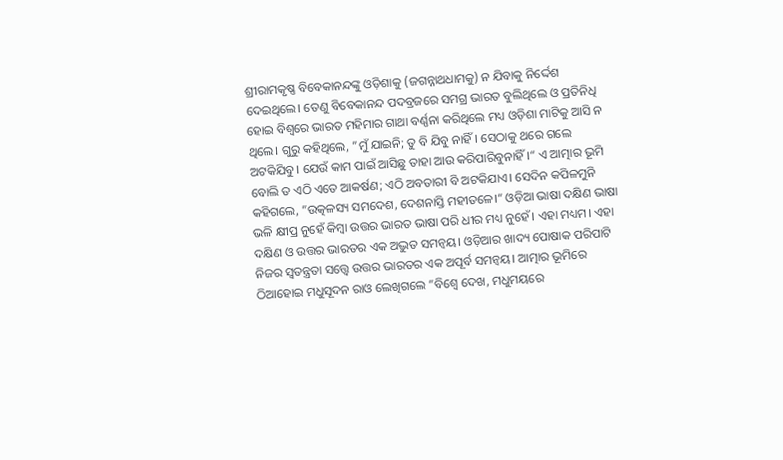ଶ୍ରୀରାମକୃଷ୍ଣ ବିବେକାନନ୍ଦଙ୍କୁ ଓଡ଼ିଶାକୁ (ଜଗନ୍ନାଥଧାମକୁ) ନ ଯିବାକୁ ନିର୍ଦ୍ଦେଶ ଦେଇଥିଲେ। ତେଣୁ ବିବେକାନନ୍ଦ ପଦବ୍ରଜରେ ସମଗ୍ର ଭାରତ ବୁଲିଥିଲେ ଓ ପ୍ରତିନିଧି ହୋଇ ବିଶ୍ୱରେ ଭାରତ ମହିମାର ଗାଥା ବର୍ଣ୍ଣନା କରିଥିଲେ ମଧ୍ୟ ଓଡ଼ିଶା ମାଟିକୁ ଆସି ନ ଥିଲେ। ଗୁରୁ କହିଥିଲେ, ”ମୁଁ ଯାଇନି; ତୁ ବି ଯିବୁ ନାହିଁ। ସେଠାକୁ ଥରେ ଗଲେ ଅଟକିଯିବୁ। ଯେଉଁ କାମ ପାଇଁ ଆସିଛୁ ତାହା ଆଉ କରିପାରିବୁନାହିଁ।“ ଏ ଆତ୍ମାର ଭୂମି ବୋଲି ତ ଏଠି ଏତେ ଆକର୍ଷଣ; ଏଠି ଅବତାରୀ ବି ଅଟକିଯାଏ। ସେଦିନ କପିଳମୁନି କହିଗଲେ, ”ଉତ୍କଳସ୍ୟ ସମଦେଶ, ଦେଶନାସ୍ତି ମହୀତଳେ।“ ଓଡ଼ିଆ ଭାଷା ଦକ୍ଷିଣ ଭାଷା ଭଳି କ୍ଷୀପ୍ର ନୁହେଁ କିମ୍ବା ଉତ୍ତର ଭାରତ ଭାଷା ପରି ଧୀର ମଧ୍ୟ ନୁହେଁ। ଏହା ମଧ୍ୟମ। ଏହା ଦକ୍ଷିଣ ଓ ଉତ୍ତର ଭାରତର ଏକ ଅଦ୍ଭୁତ ସମନ୍ବୟ। ଓଡ଼ିଆର ଖାଦ୍ୟ ପୋଷାକ ପରିପାଟି ନିଜର ସ୍ବତନ୍ତ୍ରତା ସତ୍ତ୍ୱେ ଉତ୍ତର ଭାରତର ଏକ ଅପୂର୍ବ ସମନ୍ବୟ। ଆତ୍ମାର ଭୂମିରେ ଠିଆହୋଇ ମଧୁସୂଦନ ରାଓ ଲେଖିଗଲେ ”ବିଶ୍ୱେ ଦେଖ, ମଧୁମୟରେ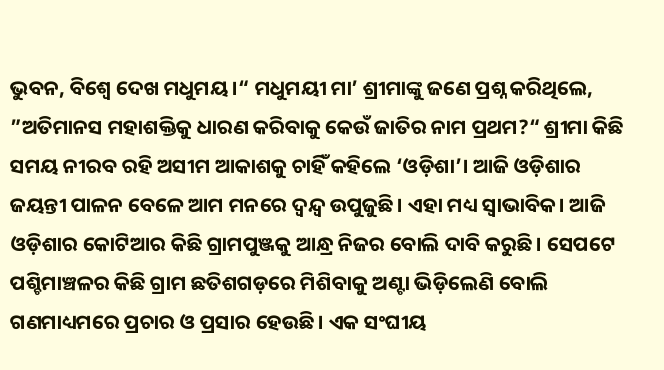ଭୁବନ, ବିଶ୍ୱେ ଦେଖ ମଧୁମୟ।“ ମଧୁମୟୀ ମା’ ଶ୍ରୀମାଙ୍କୁ ଜଣେ ପ୍ରଶ୍ନ କରିଥିଲେ, ”ଅତିମାନସ ମହାଶକ୍ତିକୁ ଧାରଣ କରିବାକୁ କେଉଁ ଜାତିର ନାମ ପ୍ରଥମ?“ ଶ୍ରୀମା କିଛି ସମୟ ନୀରବ ରହି ଅସୀମ ଆକାଶକୁ ଚାହିଁ କହିଲେ ‘ଓଡ଼ିଶା’। ଆଜି ଓଡ଼ିଶାର ଜୟନ୍ତୀ ପାଳନ ବେଳେ ଆମ ମନରେ ଦ୍ୱନ୍ଦ୍ୱ ଉପୁଜୁଛି। ଏହା ମଧ୍ୟ ସ୍ବାଭାବିକ। ଆଜି ଓଡ଼ିଶାର କୋଟିଆର କିଛି ଗ୍ରାମପୁଞ୍ଜକୁ ଆନ୍ଧ୍ର ନିଜର ବୋଲି ଦାବି କରୁଛି। ସେପଟେ ପଶ୍ଚିମାଞ୍ଚଳର କିଛି ଗ୍ରାମ ଛତିଶଗଡ଼ରେ ମିଶିବାକୁ ଅଣ୍ଟା ଭିଡ଼ିଲେଣି ବୋଲି ଗଣମାଧ୍ୟମରେ ପ୍ରଚାର ଓ ପ୍ରସାର ହେଉଛି। ଏକ ସଂଘୀୟ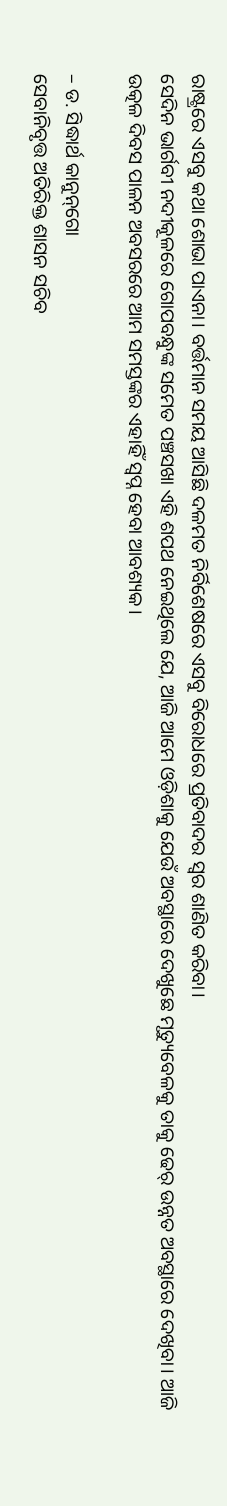ରାଷ୍ଟ୍ରରେ ଏସବୁ କଥା ଶୋଭା ପାଏନା। ବର୍ତ୍ତମାନ ସମୟ ଆସିଛି ଦଳମତ ନିର୍ବିଶେଷରେ ଏସବୁ ବିରୋଧରେ ପ୍ରତିବାଦର ସ୍ବର ଶାଣିତ କରିବା।
ସେଦିନ ଭାର୍ଗବୀ ନଦୀକୂଳରେ ଗୋପବନ୍ଧୁଙ୍କ ସମେତ ପଞ୍ଚସଖା ଏହି ଶପଥ ନେଇଥିଲେ ଯେ, ଆଜି ଆମେ ଓଡ଼ିଶାକୁ ଯେଉଁ ଅବସ୍ଥାରେ ଦେଖୁଛେ ମୃତ୍ୟୁବେଳକୁ ତାକୁ ଢେର୍‌ ଉନ୍ନତ ଅବସ୍ଥାରେ ଦେଖିବା। ଆଜି ଉତ୍କଳ ଦିବସ ପାଳନ ଅବସରରେ ଆମ ସମସ୍ତଙ୍କର ଏହାହିଁ ସ୍ବପ୍ନ ହେବା ଆବଶ୍ୟକ।

– ଡ. ସିଦ୍ଧାର୍ଥ କାନୁନ୍‌ଗୋ
ସେବାନିବୃତ୍ତ ଅତିରିକ୍ତ ଶାସନ ସଚିବ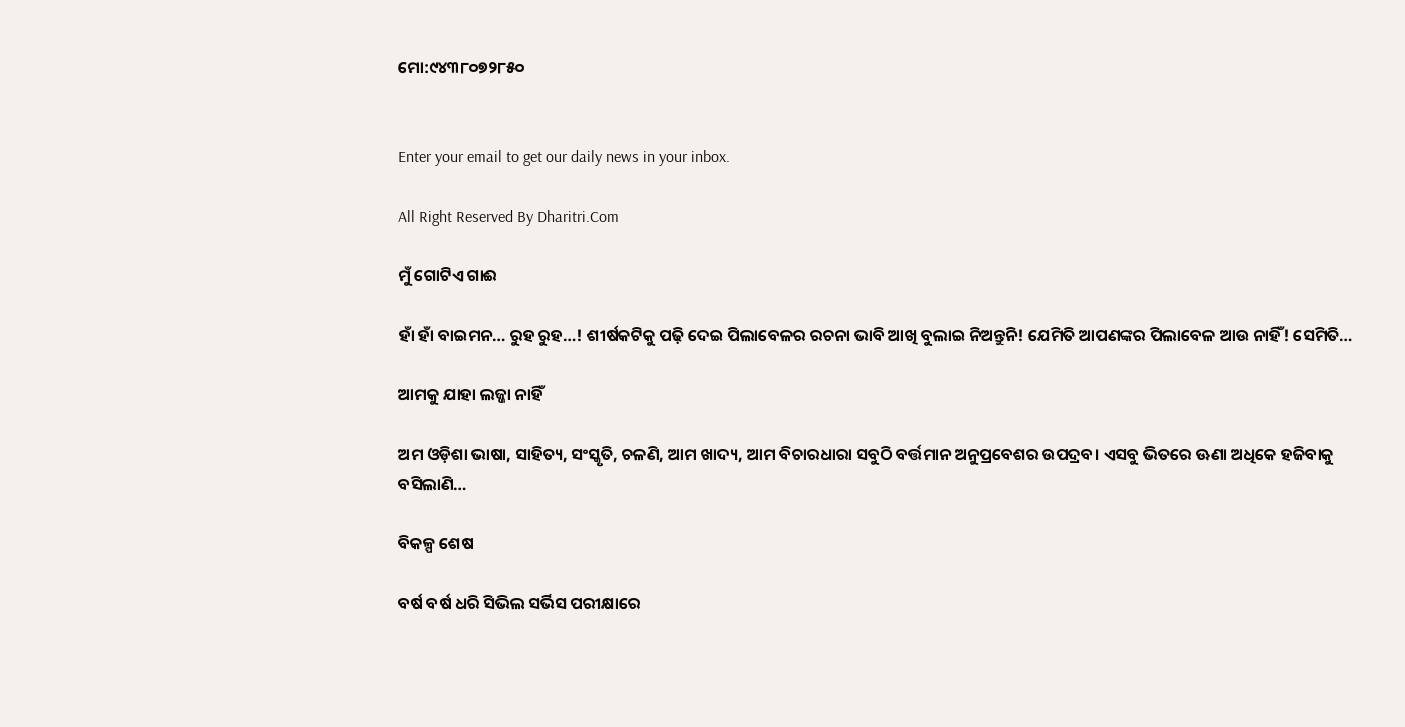ମୋ:୯୪୩୮୦୭୨୮୫୦


Enter your email to get our daily news in your inbox.

All Right Reserved By Dharitri.Com

ମୁଁ ଗୋଟିଏ ଗାଈ

ହାଁ ହାଁ ବାଇମନ… ରୁହ ରୁହ…! ଶୀର୍ଷକଟିକୁ ପଢ଼ି ଦେଇ ପିଲାବେଳର ରଚନା ଭାବି ଆଖି ବୁଲାଇ ନିଅନ୍ତୁନି! ଯେମିତି ଆପଣଙ୍କର ପିଲାବେଳ ଆଉ ନାହିଁ! ସେମିତି…

ଆମକୁ ଯାହା ଲଜ୍ଜା ନାହିଁ

ଅମ ଓଡ଼ିଶା ଭାଷା, ସାହିତ୍ୟ, ସଂସ୍କୃତି, ଚଳଣି, ଆମ ଖାଦ୍ୟ, ଆମ ବିଚାରଧାରା ସବୁଠି ବର୍ତ୍ତମାନ ଅନୁପ୍ରବେଶର ଉପଦ୍ରବ। ଏସବୁ ଭିତରେ ଊଣା ଅଧିକେ ହଜିବାକୁ ବସିଲାଣି…

ବିକଳ୍ପ ଶେଷ

ବର୍ଷ ବର୍ଷ ଧରି ସିଭିଲ ସର୍ଭିସ ପରୀକ୍ଷାରେ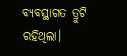ବ୍ୟବସ୍ଥାଗତ ତ୍ରୁଟି ରହିଥିଲା।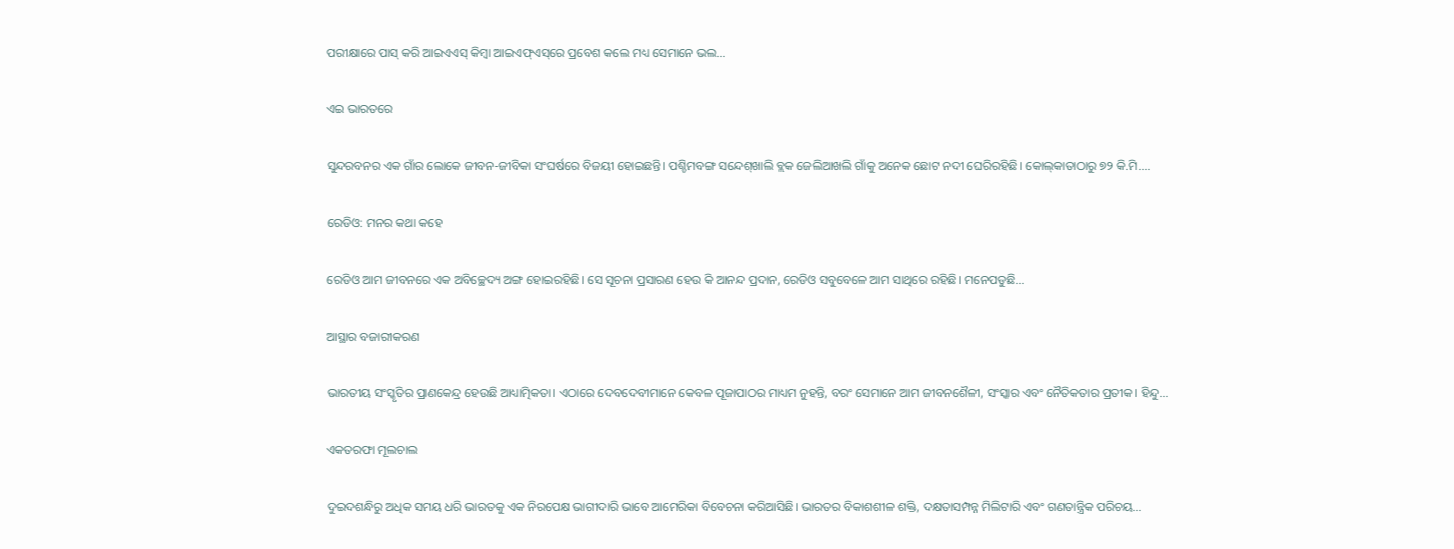ପରୀକ୍ଷାରେ ପାସ୍‌ କରି ଆଇଏଏସ୍‌ କିମ୍ବା ଆଇଏଫ୍‌ଏସ୍‌ରେ ପ୍ରବେଶ କଲେ ମଧ୍ୟ ସେମାନେ ଭଲ…

ଏଇ ଭାରତରେ

ସୁନ୍ଦରବନର ଏକ ଗାଁର ଲୋକେ ଜୀବନ-ଜୀବିକା ସଂଘର୍ଷରେ ବିଜୟୀ ହୋଇଛନ୍ତି। ପଶ୍ଚିମବଙ୍ଗ ସନ୍ଦେଶ୍‌ଖାଲି ବ୍ଲକ ଜେଲିଆଖଲି ଗାଁକୁ ଅନେକ ଛୋଟ ନଦୀ ଘେରିରହିଛି। କୋଲ୍‌କାତାଠାରୁ ୭୨ କି.ମି.…

ରେଡିଓ: ମନର କଥା କହେ

ରେଡିଓ ଆମ ଜୀବନରେ ଏକ ଅବିଚ୍ଛେଦ୍ୟ ଅଙ୍ଗ ହୋଇରହିଛି। ସେ ସୂଚନା ପ୍ରସାରଣ ହେଉ କି ଆନନ୍ଦ ପ୍ରଦାନ, ରେଡିଓ ସବୁବେଳେ ଆମ ସାଥିରେ ରହିଛି। ମନେପଡୁଛି…

ଆସ୍ଥାର ବଜାରୀକରଣ

ଭାରତୀୟ ସଂସ୍କୃତିର ପ୍ରାଣକେନ୍ଦ୍ର ହେଉଛି ଆଧ୍ୟାତ୍ମିକତା। ଏଠାରେ ଦେବଦେବୀମାନେ କେବଳ ପୂଜାପାଠର ମାଧ୍ୟମ ନୁହନ୍ତି, ବରଂ ସେମାନେ ଆମ ଜୀବନଶୈଳୀ, ସଂସ୍କାର ଏବଂ ନୈତିକତାର ପ୍ରତୀକ। ହିନ୍ଦୁ…

ଏକତରଫା ମୂଲଚାଲ

ଦୁଇଦଶନ୍ଧିରୁ ଅଧିକ ସମୟ ଧରି ଭାରତକୁ ଏକ ନିରପେକ୍ଷ ଭାଗୀଦାରି ଭାବେ ଆମେରିକା ବିବେଚନା କରିଆସିଛି। ଭାରତର ବିକାଶଶୀଳ ଶକ୍ତି, ଦକ୍ଷତାସମ୍ପନ୍ନ ମିଲିଟାରି ଏବଂ ଗଣତାନ୍ତ୍ରିକ ପରିଚୟ…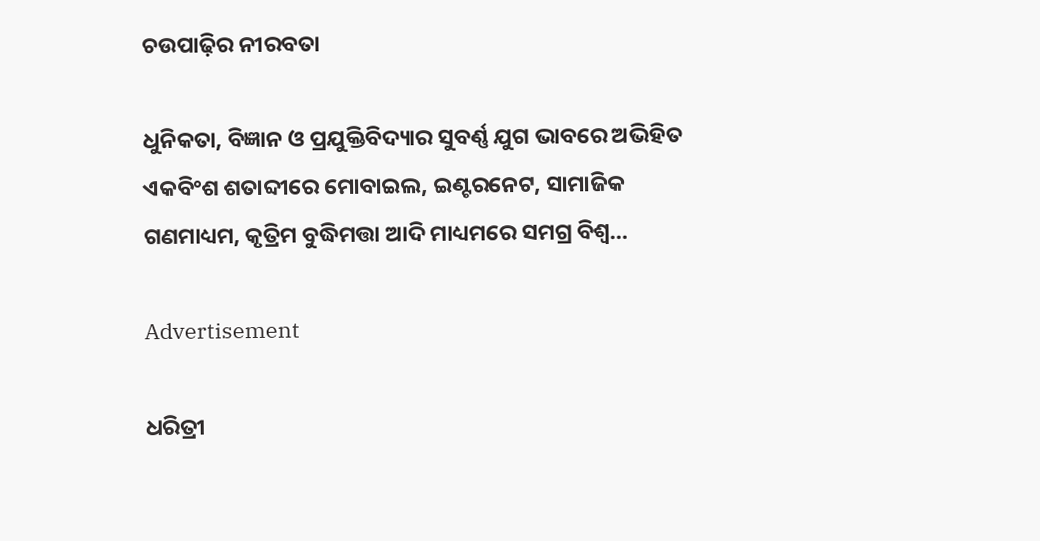ଚଉପାଢ଼ିର ନୀରବତା

ଧୁନିକତା, ବିଜ୍ଞାନ ଓ ପ୍ରଯୁକ୍ତିବିଦ୍ୟାର ସୁବର୍ଣ୍ଣ ଯୁଗ ଭାବରେ ଅଭିହିତ ଏକବିଂଶ ଶତାବ୍ଦୀରେ ମୋବାଇଲ, ଇଣ୍ଟରନେଟ, ସାମାଜିକ ଗଣମାଧ୍ୟମ, କୃତ୍ରିମ ବୁଦ୍ଧିମତ୍ତା ଆଦି ମାଧ୍ୟମରେ ସମଗ୍ର ବିଶ୍ୱ…

Advertisement

ଧରିତ୍ରୀ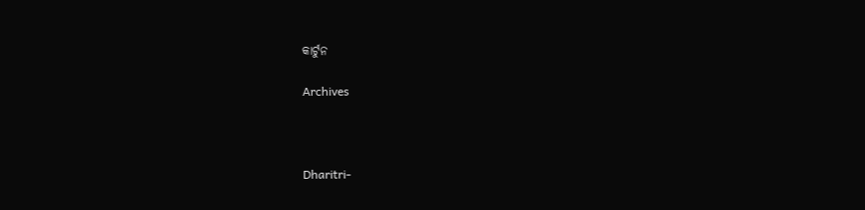କାର୍ଟୁନ

Archives



Dharitri-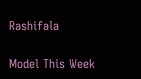Rashifala

Model This Week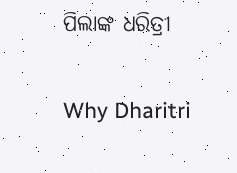ପିଲାଙ୍କ ଧରିତ୍ରୀ

Why Dharitri